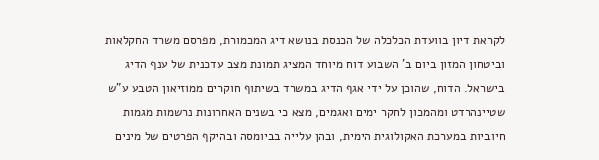לקראת דיון בוועדת הכלכלה של הכנסת בנושא דיג המכמורת, מפרסם משרד החקלאות וביטחון המזון ביום ב’ השבוע דוח מיוחד המציג תמונת מצב עדכנית של ענף הדיג בישראל. הדוח, שהוכן על ידי אגף הדיג במשרד בשיתוף חוקרים ממוזיאון הטבע ע”ש שטיינהרדט ומהמכון לחקר ימים ואגמים, מצא כי בשנים האחרונות נרשמות מגמות חיוביות במערכת האקולוגית הימית, ובהן עלייה בביומסה ובהיקף הפרטים של מינים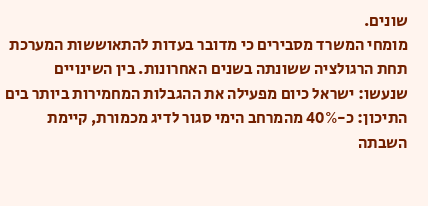שונים.
מומחי המשרד מסבירים כי מדובר בעדות להתאוששות המערכת תחת הרגולציה ששונתה בשנים האחרונות. בין השינויים שנעשו: ישראל כיום מפעילה את ההגבלות המחמירות ביותר בים התיכון: כ-40% מהמרחב הימי סגור לדיג מכמורת, קיימת השבתה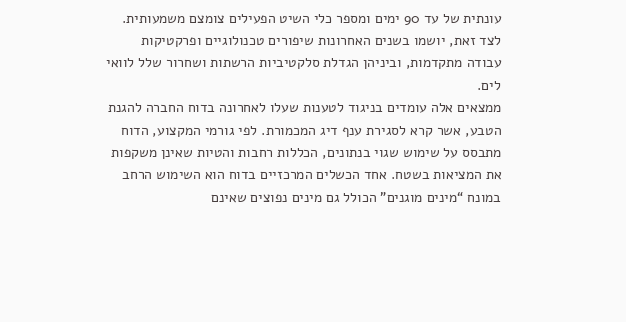עונתית של עד 90 ימים ומספר כלי השיט הפעילים צומצם משמעותית. לצד זאת, יושמו בשנים האחרונות שיפורים טכנולוגיים ופרקטיקות עבודה מתקדמות, וביניהן הגדלת סלקטיביות הרשתות ושחרור שלל לוואי לים.
ממצאים אלה עומדים בניגוד לטענות שעלו לאחרונה בדוח החברה להגנת הטבע, אשר קרא לסגירת ענף דיג המכמורת. לפי גורמי המקצוע, הדוח מתבסס על שימוש שגוי בנתונים, הכללות רחבות והטיות שאינן משקפות את המציאות בשטח. אחד הכשלים המרכזיים בדוח הוא השימוש הרחב במונח “מינים מוגנים” הכולל גם מינים נפוצים שאינם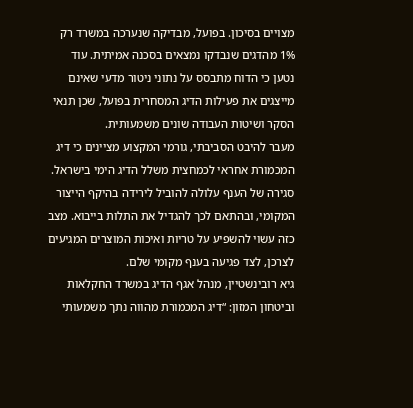מצויים בסיכון. בפועל, מבדיקה שנערכה במשרד רק 1% מהדגים שנבדקו נמצאים בסכנה אמיתית. עוד נטען כי הדוח מתבסס על נתוני ניטור מדעי שאינם מייצגים את פעילות הדיג המסחרית בפועל, שכן תנאי הסקר ושיטות העבודה שונים משמעותית.
מעבר להיבט הסביבתי, גורמי המקצוע מציינים כי דיג המכמורת אחראי לכמחצית משלל הדיג הימי בישראל. סגירה של הענף עלולה להוביל לירידה בהיקף הייצור המקומי, ובהתאם לכך להגדיל את התלות בייבוא. מצב כזה עשוי להשפיע על טריות ואיכות המוצרים המגיעים לצרכן, לצד פגיעה בענף מקומי שלם.
גיא רובינשטיין, מנהל אגף הדיג במשרד החקלאות וביטחון המזון: “דיג המכמורת מהווה נתך משמעותי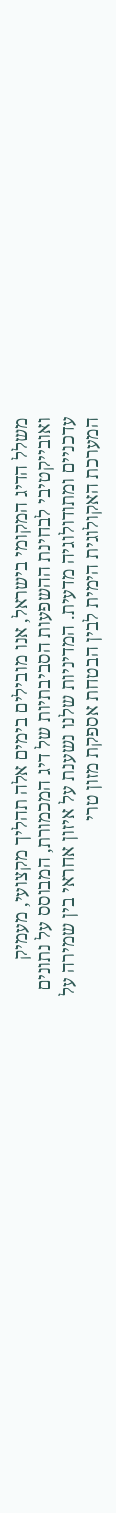משלל הדיג המקומי בישראל, אנו מובילים בימים אלה תהליך מקצועי, מעמיק ואובייקטיבי לבחינת ההשפעות הסביבתיות של דיג המכמורת, המבוסס על נתונים עדכניים ומתודולוגיה מדעית. המדיניות שלנו נשענת על איזון אחראי בין שמירה על המערכת האקולוגית הימית לבין הבטחת אספקת מזון טרי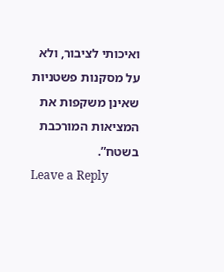ואיכותי לציבור, ולא על מסקנות פשטניות שאינן משקפות את המציאות המורכבת בשטח”.
Leave a Reply